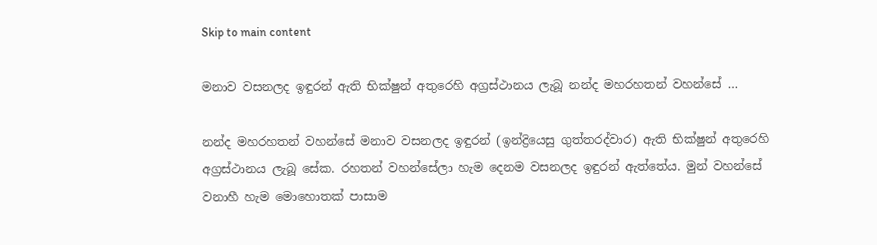Skip to main content

මනාව වසනලද ඉඳුරන් ඇති භික්ෂුන් අතුරෙහි අග්‍රස්ථානය ලැබූ නන්ද මහරහතන් වහන්සේ …

නන්ද මහරහතන් වහන්සේ මනාව වසනලද ඉඳුරන් (ඉන්ද්‍රියෙසු ගුත්තරද්වාර) ඇති භික්ෂුන් අතුරෙහි අග්‍රස්ථානය ලැබූ සේක. රහතන් වහන්සේලා හැම දෙනම වසනලද ඉඳුරන් ඇත්තේය. මුන් වහන්සේ වනාහී හැම මොහොතක් පාසාම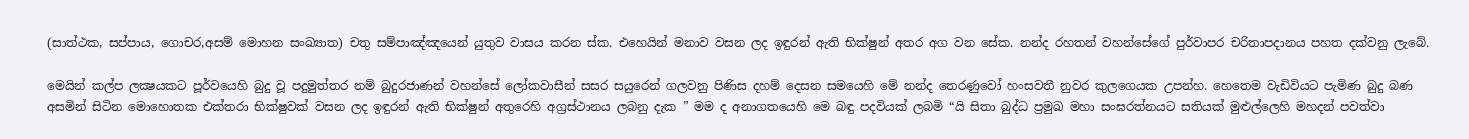(සාත්ථක, සප්පාය, ගොචර,අසම් මොහන සංඛ්‍යාත) චතු සම්පාඤ්ඤයෙන් යුතුව වාසය කරන ස්ක. එහෙයින් මනාව වසන ලද ඉඳුරන් ඇති භික්ෂුන් අතර අග වන සේක. නන්ද රහතන් වහන්සේගේ පුර්වාපර චරිතාපදානය පහත දක්වනු ලැබේ.

මෙයින් කල්ප ලක්‍ෂයකට පූර්වයෙහි බුදු වූ පදුමුත්තර නම් බුදුරජාණන් වහන්සේ ලෝකවාසීන් සසර සයුරෙන් ගලවනු පිණිස දහම් දෙසන සමයෙහි මේ නන්ද තෙරණුවෝ හංසවතී නුවර කුලගෙයක උපන්හ. හෙතෙම වැඩිවියට පැමිණ බුදු බණ අසමින් සිටින මොහොතක එක්තරා භික්ෂුවක් වසන ලද ඉඳුරන් ඇති භික්ෂුන් අතුරෙහි අග්‍රස්ථානය ලබනු දැක ” මම ද අනාගතයෙහි මෙ බඳු පදවියක් ලබමි “යි සිතා බුද්ධ ප්‍රමුඛ මහා සංඝරත්නයට සතියක් මුළුල්ලෙහි මහදන් පවත්වා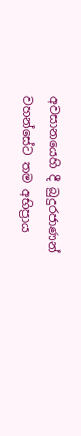අවසානයෙහි දී බුදුරජාණන් වහන්සේට තම අභිප්‍රාය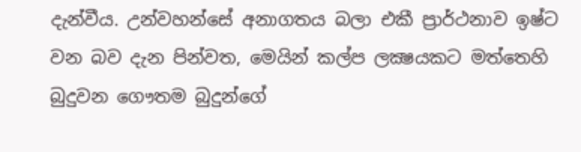දැන්වීය. උන්වහන්සේ අනාගතය බලා එකී ප්‍රාර්ථනාව ඉෂ්ට වන බව දැන පින්වත, මෙයින් කල්ප ලක්‍ෂයකට මත්තෙහි බුදුවන ගෞතම බුදුන්ගේ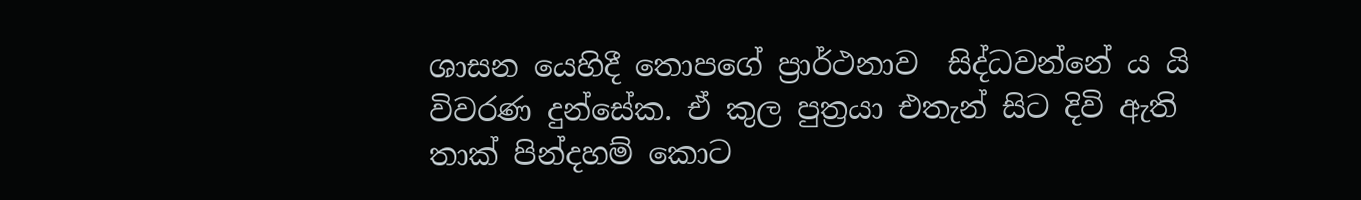ශාසන යෙහිදී තොපගේ ප්‍රාර්ථනාව  සිද්ධවන්නේ ය යි විවරණ දුන්සේක. ඒ කුල පුත්‍රයා එතැන් සිට දිවි ඇති තාක් පින්දහම් කොට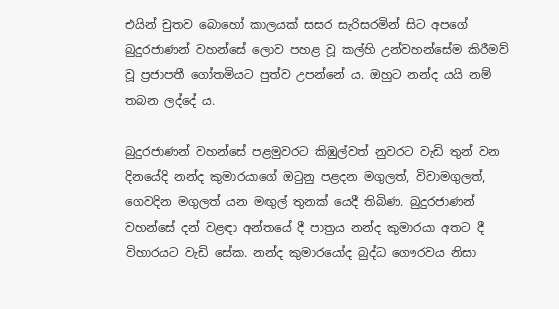එයින් චුතව බොහෝ කාලයක් සසර සැරිසරමින් සිට අපගේ බුදුරජාණන් වහන්සේ ලොව පහළ වූ කල්හි උන්වහන්සේම කිරීමව් වූ ප්‍රජාපතී ගෝතමියට පුත්ව උපන්නේ ය. ඔහුට නන්ද යයි නම් තබන ලද්දේ ය.

බුදුරජාණන් වහන්සේ පළමුවරට කිඹුල්වත් නුවරට වැඩි තුන් වන දිනයේදි නන්ද කුමාරයාගේ ඔටුනු පළදන මගුලත්, විවාමගුලත්, ගෙවදින මගුලත් යන මඟුල් තුනක් යෙදී තිබිණ. බුදුරජාණන් වහන්සේ දන් වළඳා අන්තයේ දී පාත්‍රය නන්ද කුමාරයා අතට දී විහාරයට වැඩි සේක. නන්ද කුමාරයෝද බුද්ධ ගෞරවය නිසා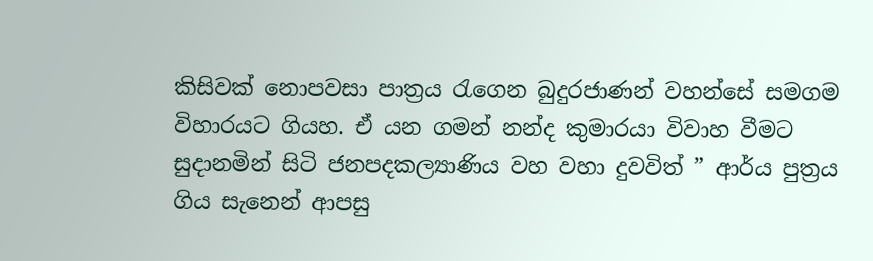කිසිවක් නොපවසා පාත්‍රය රැගෙන බුදුරජාණන් වහන්සේ සමගම විහාරයට ගියහ. ඒ යන ගමන් නන්ද කුමාරයා විවාහ වීමට සුදානමින් සිටි ජනපදකල්‍යාණිය වහ වහා දුවවිත් ” ආර්ය පුත්‍රය ගිය සැනෙන් ආපසු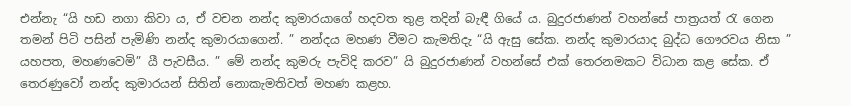එන්නැ “යි හඩ නගා කිවා ය, ඒ වචන නන්ද කුමාරයාගේ හදවත තුළ තදින් බැඳී ගියේ ය. බුදුරජාණන් වහන්සේ පාත්‍රයත් රැ ගෙන තමන් පිටි පසින් පැමිණි නන්ද කුමාරයාගෙන්. ” නන්දය මහණ වීමට කැමතිදැ “යි ඇසු සේක. නන්ද කුමාරයාද බුද්ධ ගෞරවය නිසා ” යහපත, මහණවෙමි” යී පැවසීය. ” මේ නන්ද කුමරු පැවිදි කරව” යි බුදුරජාණන් වහන්සේ එක් තෙරනමකට විධාන කළ සේක. ඒ තෙරණුවෝ නන්ද කුමාරයන් සිතින් නොකැමතිවත් මහණ කළහ.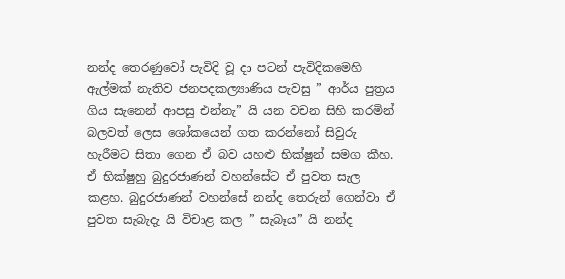නන්ද තෙරණුවෝ පැවිදි වූ දා පටන් පැවිදිකමෙහි ඇල්මක් නැතිව ජනපදකල්‍යාණිය පැවසු ” ආර්ය පුත්‍රය ගිය සැනෙන් ආපසු එන්නැ” යි යන වචන සිහි කරමින් බලවත් ලෙස ශෝකයෙන් ගත කරන්නෝ සිවුරු හැරීමට සිතා ගෙන ඒ බව යහළු භික්ෂුන් සමග කීහ. ඒ භික්ෂුහු බුදුරජාණන් වහන්සේට ඒ පුවත සැල කළහ. බුදුරජාණන් වහන්සේ නන්ද තෙරුන් ගෙන්වා ඒ පුවත සැබැදැ යි විචාළ කල ” සැබෑය” යි නන්ද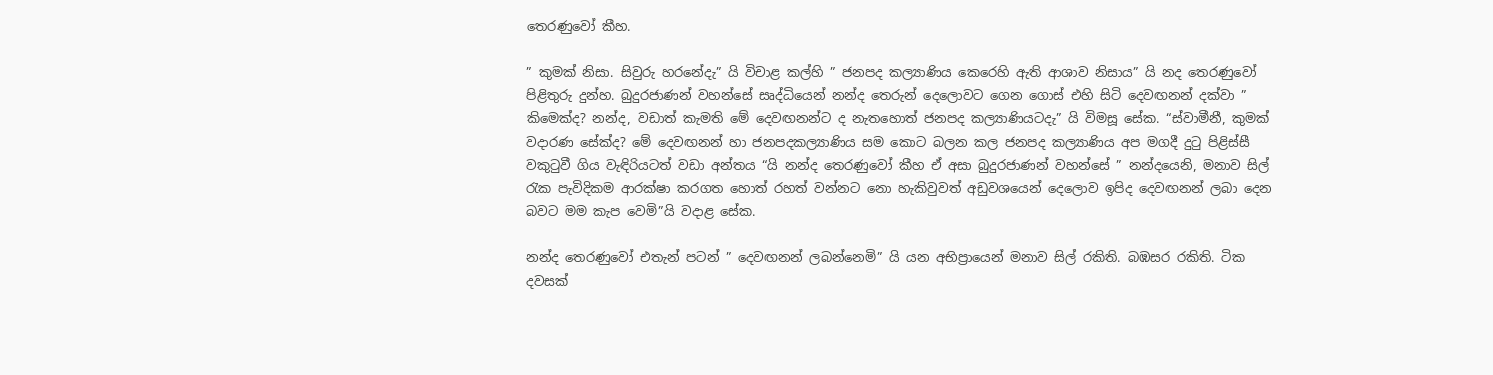තෙරණුවෝ කීහ.

” කුමක් නිසා. සිවුරු හරනේදැ” යි විචාළ කල්හි ” ජනපද කල්‍යාණිය කෙරෙහි ඇති ආශාව නිසාය” යි නද තෙරණුවෝ පිළිතුරු දුන්හ. බුදුරජාණන් වහන්සේ සෘද්ධියෙන් නන්ද තෙරුන් දෙලොවට ගෙන ගොස් එහි සිටි දෙවඟනන් දක්වා ” කිමෙක්ද? නන්ද, වඩාත් කැමති මේ දෙවඟනන්ට ද නැතහොත් ජනපද කල්‍යාණියටදැ” යි විමසූ සේක. “ස්වාමීනී, කුමක් වදාරණ සේක්ද? මේ දෙවඟනන් හා ජනපදකල්‍යාණිය සම කොට බලන කල ජනපද කල්‍යාණිය අප මගදී දුටු පිළිස්සී වකුටුවී ගිය වැඳිරියටත් වඩා අන්තය “යි නන්ද තෙරණුවෝ කීහ ඒ අසා බුදුරජාණන් වහන්සේ ” නන්දයෙනි, මනාව සිල් රැක පැවිදිකම ආරක්ෂා කරගත හොත් රහත් වන්නට නො හැකිවුවත් අඩුවශයෙන් දෙලොව ඉපිද දෙවඟනන් ලබා දෙන බවට මම කැප වෙමි”යි වදාළ සේක.

නන්ද තෙරණුවෝ එතැන් පටන් ” දෙවඟනන් ලබන්නෙමි” යි යන අභිප්‍රායෙන් මනාව සිල් රකිති. බඹසර රකිති. ටික දවසක්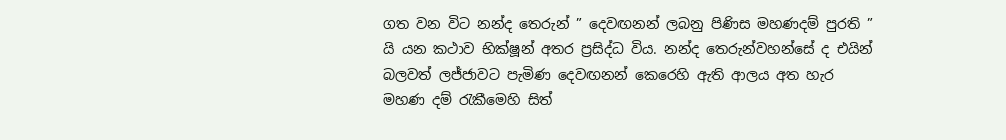ගත වන විට නන්ද තෙරුන් ” දෙවඟනන් ලබනු පිණිස මහණදම් පුරති ” යි යන කථාව භික්ෂූන් අතර ප්‍රසිද්ධ විය. නන්ද තෙරුන්වහන්සේ ද එයින් බලවත් ලජ්ජාවට පැමිණ දෙවඟනන් කෙරෙහි ඇති ආලය අත හැර මහණ දම් රැකීමෙහි සිත්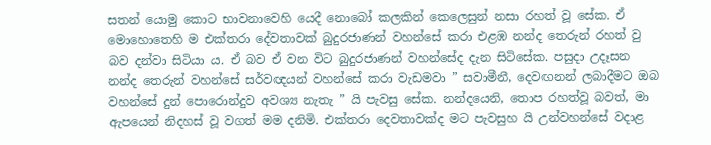සතන් යොමු කොට භාවනාවෙහි යෙදී නොබෝ කලකින් කෙලෙසුන් නසා රහත් වූ සේක. ඒ මොහොතෙහි ම එක්තරා දේවතාවක් බුදුරජාණන් වහන්සේ කරා එළඹ නන්ද තෙරුන් රහත් වු බව දන්වා සිටියා ය. ඒ බව ඒ වන විට බුදුරජාණන් වහන්සේද දැන සිටිසේක. පසුදා උදෑසන නන්ද තෙරුන් වහන්සේ සර්වඥයන් වහන්සේ කරා වැඩමවා ” සවාමීනී, දෙවඟනන් ලබාදීමට ඔබ වහන්සේ දුන් පොරොන්දුව අවශ්‍ය නැතැ ” යි පැවසු සේක. නන්දයෙනි, තොප රහත්වූ බවත්, මා ඇපයෙන් නිදහස් වූ වගත් මම දනිමි. එක්තරා දෙවතාවක්ද මට පැවසුහ යි උන්වහන්සේ වදාළ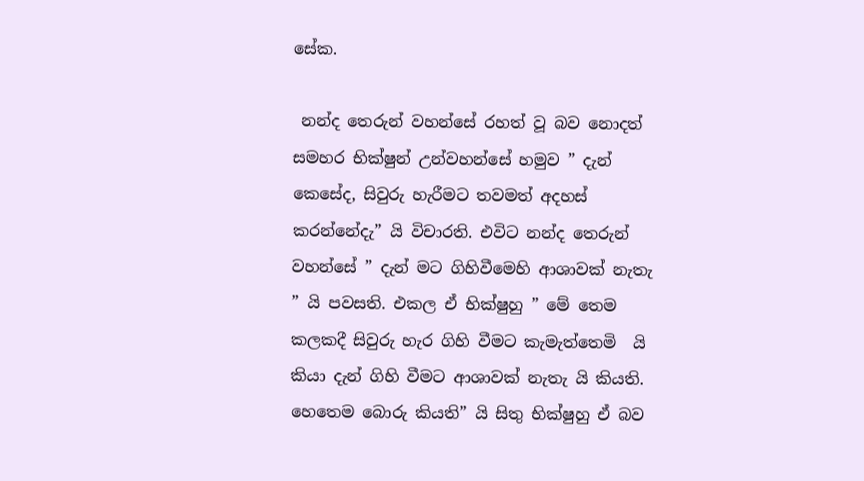සේක.

 නන්ද තෙරුන් වහන්සේ රහත් වූ බව නොදත් සමහර භික්ෂුන් උන්වහන්සේ හමුව ” දැන් කෙසේද, සිවුරු හැරීමට තවමත් අදහස් කරන්නේදැ” යි විචාරති. එවිට නන්ද තෙරුන් වහන්සේ ” දැන් මට ගිහිවීමෙහි ආශාවක් නැතැ ” යි පවසති. එකල ඒ භික්ෂුහු ” මේ තෙම කලකදී සිවුරු හැර ගිහි වීමට කැමැත්තෙමි  යි කියා දැන් ගිහි වීමට ආශාවක් නැතැ යි කියති. හෙතෙම බොරු කියති” යි සිතු භික්ෂුහු ඒ බව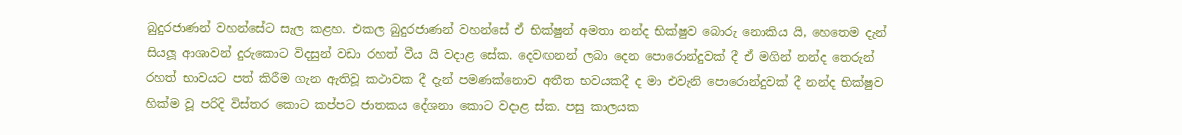බුදුරජාණන් වහන්සේට සැල කළහ. එකල බුදුරජාණන් වහන්සේ ඒ භික්ෂුන් අමතා නන්ද භික්ෂුව බොරු නොකිය යි, හෙතෙම දැන් සියලූ ආශාවන් දුරුකොට විදසුන් වඩා රහත් වීය යි වදාළ සේක. දෙවඟනන් ලබා දෙන පොරොන්දුවක් දී ඒ මගින් නන්ද තෙරුන් රහත් භාවයට පත් කිරීම ගැන ඇතිවූ කථාවක දී දැන් පමණක්නොව අතීත භවයකදී ද මා එවැනි පොරොන්දුවක් දී නන්ද භික්ෂුව හික්ම වූ පරිදි විස්තර කොට කප්පට ජාතකය දේශනා කොට වදාළ ස්ක. පසු කාලයක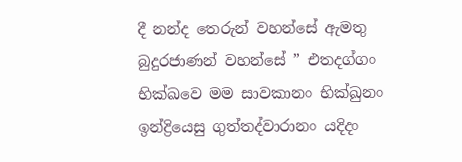දී නන්ද තෙරුන් වහන්සේ ඇමතු බුදුරජාණන් වහන්සේ ” එතදග්ගං භික්ඛවෙ මම සාවකානං භික්ඛුනං ඉන්ද්‍රියෙසු ගුත්තද්වාරානං යදිදං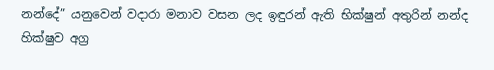නන්දේ” යනුවෙන් වදාරා මනාව වසන ලද ඉඳුරන් ඇති භික්ෂුන් අතුරින් නන්ද හික්ෂුව අග්‍ර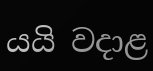යයි වදාළ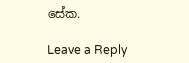සේක.

Leave a Reply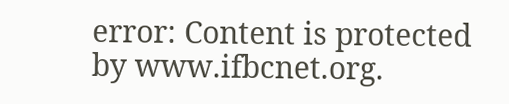error: Content is protected by www.ifbcnet.org.